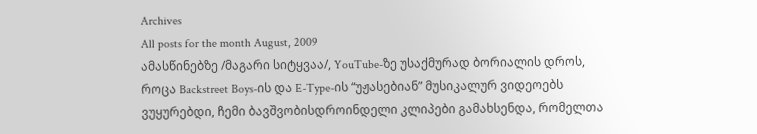Archives
All posts for the month August, 2009
ამასწინებზე /მაგარი სიტყვაა/, YouTube-ზე უსაქმურად ბორიალის დროს, როცა Backstreet Boys-ის და E-Type-ის “უჟასებიან” მუსიკალურ ვიდეოებს ვუყურებდი, ჩემი ბავშვობისდროინდელი კლიპები გამახსენდა, რომელთა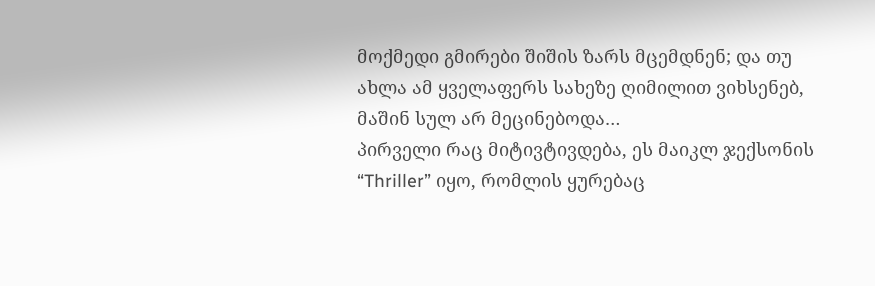მოქმედი გმირები შიშის ზარს მცემდნენ; და თუ ახლა ამ ყველაფერს სახეზე ღიმილით ვიხსენებ, მაშინ სულ არ მეცინებოდა…
პირველი რაც მიტივტივდება, ეს მაიკლ ჯექსონის “Thriller” იყო, რომლის ყურებაც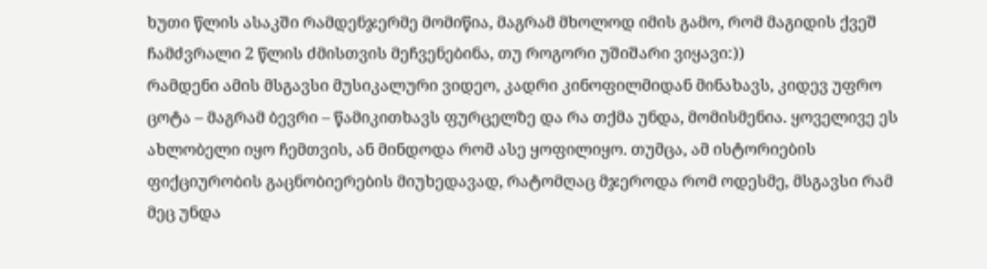ხუთი წლის ასაკში რამდენჯერმე მომიწია, მაგრამ მხოლოდ იმის გამო, რომ მაგიდის ქვეშ ჩამძვრალი 2 წლის ძმისთვის მეჩვენებინა, თუ როგორი უშიშარი ვიყავი:))
რამდენი ამის მსგავსი მუსიკალური ვიდეო, კადრი კინოფილმიდან მინახავს, კიდევ უფრო ცოტა – მაგრამ ბევრი – წამიკითხავს ფურცელზე და რა თქმა უნდა, მომისმენია. ყოველივე ეს ახლობელი იყო ჩემთვის, ან მინდოდა რომ ასე ყოფილიყო. თუმცა, ამ ისტორიების ფიქციურობის გაცნობიერების მიუხედავად, რატომღაც მჯეროდა რომ ოდესმე, მსგავსი რამ მეც უნდა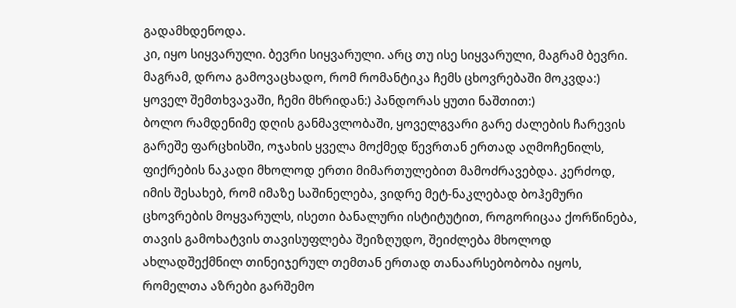გადამხდენოდა.
კი, იყო სიყვარული. ბევრი სიყვარული. არც თუ ისე სიყვარული, მაგრამ ბევრი. მაგრამ, დროა გამოვაცხადო, რომ რომანტიკა ჩემს ცხოვრებაში მოკვდა:) ყოველ შემთხვავაში, ჩემი მხრიდან:) პანდორას ყუთი ნაშთით:)
ბოლო რამდენიმე დღის განმავლობაში, ყოველგვარი გარე ძალების ჩარევის გარეშე ფარცხისში, ოჯახის ყველა მოქმედ წევრთან ერთად აღმოჩენილს, ფიქრების ნაკადი მხოლოდ ერთი მიმართულებით მამოძრავებდა. კერძოდ, იმის შესახებ, რომ იმაზე საშინელება, ვიდრე მეტ-ნაკლებად ბოჰემური ცხოვრების მოყვარულს, ისეთი ბანალური ისტიტუტით, როგორიცაა ქორწინება, თავის გამოხატვის თავისუფლება შეიზღუდო, შეიძლება მხოლოდ ახლადშექმნილ თინეიჯერულ თემთან ერთად თანაარსებობობა იყოს, რომელთა აზრები გარშემო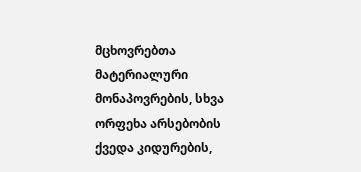მცხოვრებთა მატერიალური მონაპოვრების, სხვა ორფეხა არსებობის ქვედა კიდურების,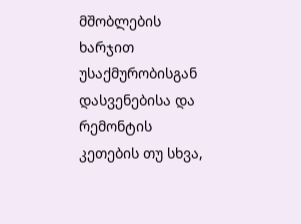მშობლების ხარჯით უსაქმურობისგან დასვენებისა და რემონტის კეთების თუ სხვა,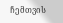ჩემთვის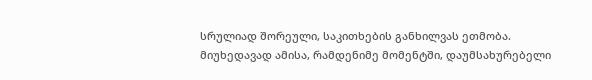სრულიად შორეული, საკითხების განხილვას ეთმობა.
მიუხედავად ამისა, რამდენიმე მომენტში, დაუმსახურებელი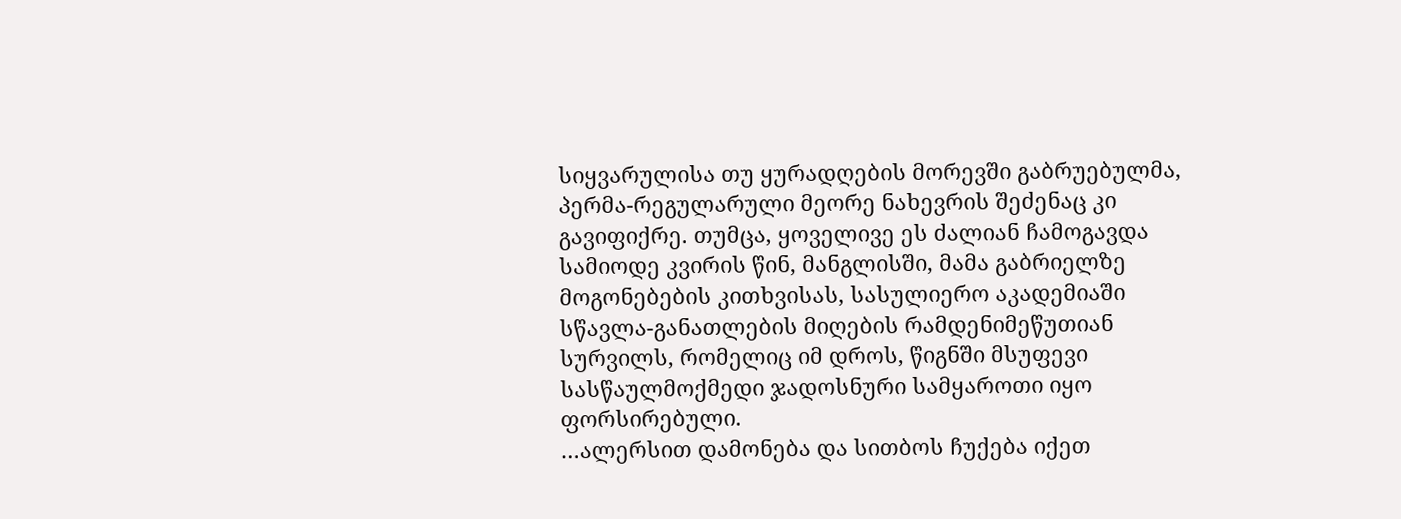სიყვარულისა თუ ყურადღების მორევში გაბრუებულმა, პერმა-რეგულარული მეორე ნახევრის შეძენაც კი გავიფიქრე. თუმცა, ყოველივე ეს ძალიან ჩამოგავდა სამიოდე კვირის წინ, მანგლისში, მამა გაბრიელზე მოგონებების კითხვისას, სასულიერო აკადემიაში სწავლა-განათლების მიღების რამდენიმეწუთიან სურვილს, რომელიც იმ დროს, წიგნში მსუფევი სასწაულმოქმედი ჯადოსნური სამყაროთი იყო ფორსირებული.
…ალერსით დამონება და სითბოს ჩუქება იქეთ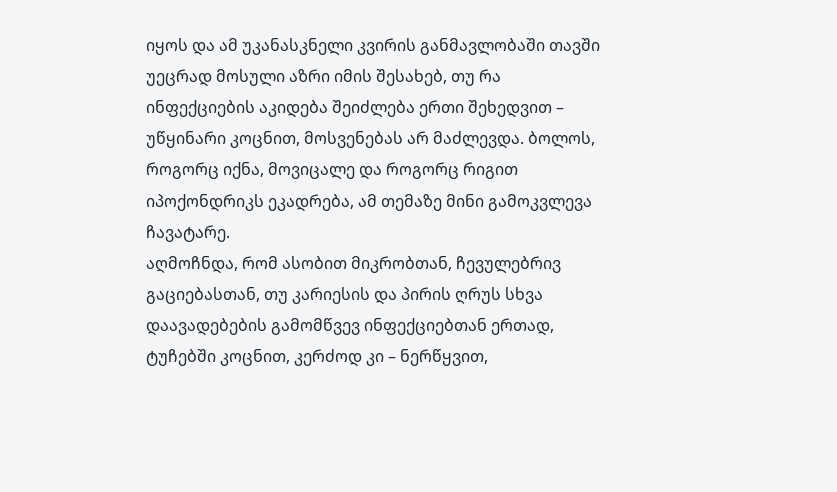იყოს და ამ უკანასკნელი კვირის განმავლობაში თავში უეცრად მოსული აზრი იმის შესახებ, თუ რა ინფექციების აკიდება შეიძლება ერთი შეხედვით – უწყინარი კოცნით, მოსვენებას არ მაძლევდა. ბოლოს, როგორც იქნა, მოვიცალე და როგორც რიგით იპოქონდრიკს ეკადრება, ამ თემაზე მინი გამოკვლევა ჩავატარე.
აღმოჩნდა, რომ ასობით მიკრობთან, ჩევულებრივ გაციებასთან, თუ კარიესის და პირის ღრუს სხვა დაავადებების გამომწვევ ინფექციებთან ერთად, ტუჩებში კოცნით, კერძოდ კი – ნერწყვით,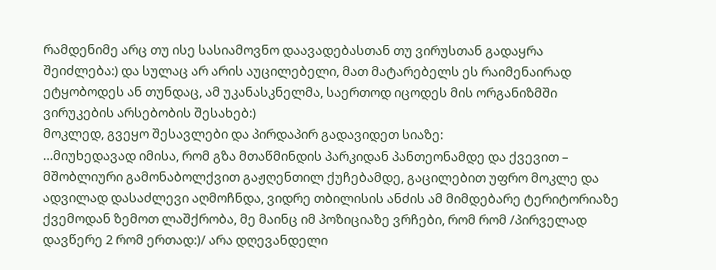რამდენიმე არც თუ ისე სასიამოვნო დაავადებასთან თუ ვირუსთან გადაყრა შეიძლება:) და სულაც არ არის აუცილებელი, მათ მატარებელს ეს რაიმენაირად ეტყობოდეს ან თუნდაც, ამ უკანასკნელმა, საერთოდ იცოდეს მის ორგანიზმში ვირუკების არსებობის შესახებ:)
მოკლედ, გვეყო შესავლები და პირდაპირ გადავიდეთ სიაზე:
…მიუხედავად იმისა, რომ გზა მთაწმინდის პარკიდან პანთეონამდე და ქვევით – მშობლიური გამონაბოლქვით გაჟღენთილ ქუჩებამდე, გაცილებით უფრო მოკლე და ადვილად დასაძლევი აღმოჩნდა, ვიდრე თბილისის ანძის ამ მიმდებარე ტერიტორიაზე ქვემოდან ზემოთ ლაშქრობა, მე მაინც იმ პოზიციაზე ვრჩები, რომ რომ /პირველად დავწერე 2 რომ ერთად:)/ არა დღევანდელი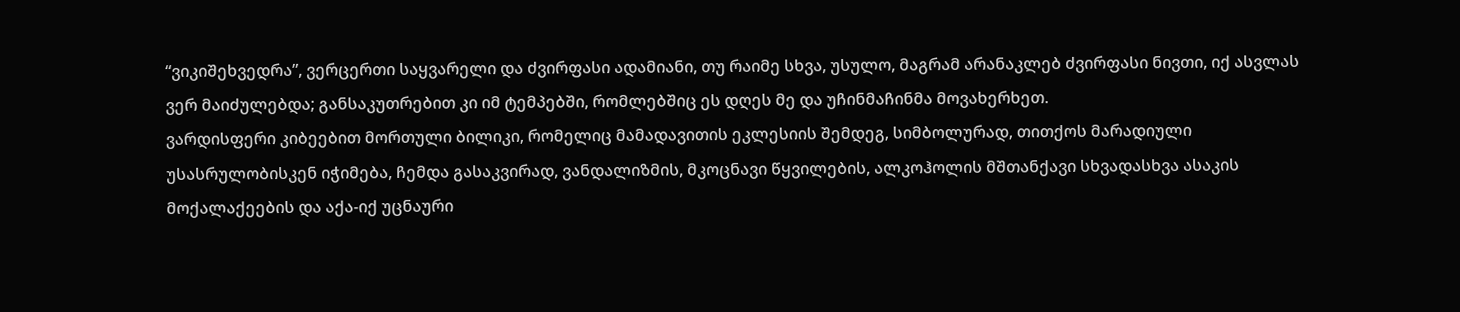“ვიკიშეხვედრა”, ვერცერთი საყვარელი და ძვირფასი ადამიანი, თუ რაიმე სხვა, უსულო, მაგრამ არანაკლებ ძვირფასი ნივთი, იქ ასვლას ვერ მაიძულებდა; განსაკუთრებით კი იმ ტემპებში, რომლებშიც ეს დღეს მე და უჩინმაჩინმა მოვახერხეთ.
ვარდისფერი კიბეებით მორთული ბილიკი, რომელიც მამადავითის ეკლესიის შემდეგ, სიმბოლურად, თითქოს მარადიული უსასრულობისკენ იჭიმება, ჩემდა გასაკვირად, ვანდალიზმის, მკოცნავი წყვილების, ალკოჰოლის მშთანქავი სხვადასხვა ასაკის მოქალაქეების და აქა-იქ უცნაური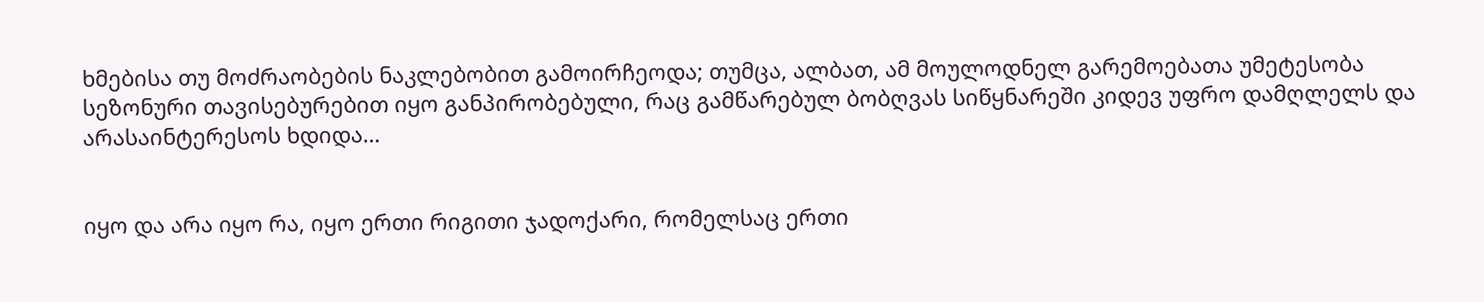ხმებისა თუ მოძრაობების ნაკლებობით გამოირჩეოდა; თუმცა, ალბათ, ამ მოულოდნელ გარემოებათა უმეტესობა სეზონური თავისებურებით იყო განპირობებული, რაც გამწარებულ ბობღვას სიწყნარეში კიდევ უფრო დამღლელს და არასაინტერესოს ხდიდა…


იყო და არა იყო რა, იყო ერთი რიგითი ჯადოქარი, რომელსაც ერთი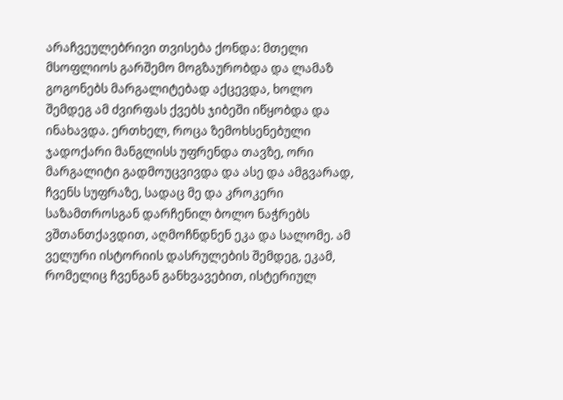არაჩვეულებრივი თვისება ქონდა: მთელი მსოფლიოს გარშემო მოგზაურობდა და ლამაზ გოგონებს მარგალიტებად აქცევდა, ხოლო შემდეგ ამ ძვირფას ქვებს ჯიბეში იწყობდა და ინახავდა. ერთხელ, როცა ზემოხსენებული ჯადოქარი მანგლისს უფრენდა თავზე, ორი მარგალიტი გადმოუცვივდა და ასე და ამგვარად, ჩვენს სუფრაზე, სადაც მე და კროკერი საზამთროსგან დარჩენილ ბოლო ნაჭრებს ვშთანთქავდით, აღმოჩნდნენ ეკა და სალომე. ამ ველური ისტორიის დასრულების შემდეგ, ეკამ, რომელიც ჩვენგან განხვავებით, ისტერიულ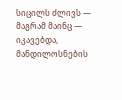სიცილს ძლივს — მაგრამ მაინც — იკავებდა, მანდილოსნების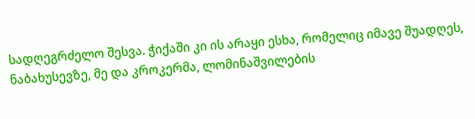სადღეგრძელო შესვა. ჭიქაში კი ის არაყი ესხა, რომელიც იმავე შუადღეს, ნაბახუსევზე, მე და კროკერმა, ლომინაშვილების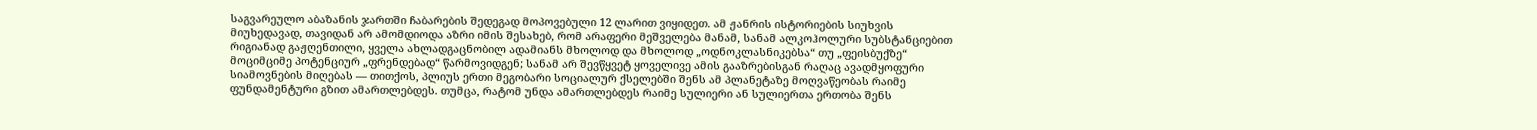საგვარეულო აბაზანის ჯართში ჩაბარების შედეგად მოპოვებული 12 ლარით ვიყიდეთ. ამ ჟანრის ისტორიების სიუხვის მიუხედავად, თავიდან არ ამომდიოდა აზრი იმის შესახებ, რომ არაფერი მეშველება მანამ, სანამ ალკოჰოლური სუბსტანციებით რიგიანად გაჟღენთილი, ყველა ახლადგაცნობილ ადამიანს მხოლოდ და მხოლოდ „ოდნოკლასნიკებსა“ თუ „ფეისბუქზე“ მოციმციმე პოტენციურ „ფრენდებად“ წარმოვიდგენ; სანამ არ შევწყვეტ ყოველივე ამის გააზრებისგან რაღაც ავადმყოფური სიამოვნების მიღებას — თითქოს, პლიუს ერთი მეგობარი სოციალურ ქსელებში შენს ამ პლანეტაზე მოღვაწეობას რაიმე ფუნდამენტური გზით ამართლებდეს. თუმცა, რატომ უნდა ამართლებდეს რაიმე სულიერი ან სულიერთა ერთობა შენს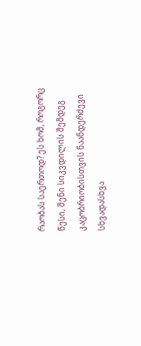რაობას საერთოდ? ეს ხომ, როგორც წესი, შენი სიკვდილის შემდეგ კაცობრიობისთვის ნაანდერძევი სხვადასხვა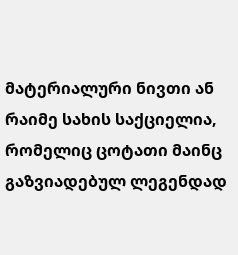მატერიალური ნივთი ან რაიმე სახის საქციელია, რომელიც ცოტათი მაინც გაზვიადებულ ლეგენდად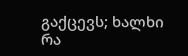გაქცევს; ხალხი რა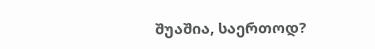შუაშია, საერთოდ?